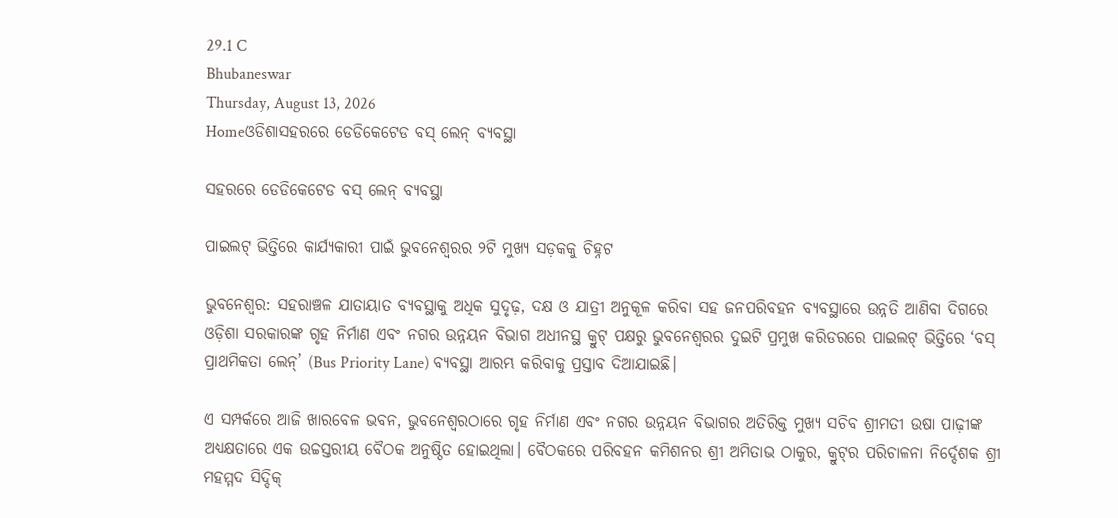29.1 C
Bhubaneswar
Thursday, August 13, 2026
Homeଓଡିଶାସହରରେ ଡେଡିକେଟେଡ ବସ୍ ଲେନ୍‌ ବ୍ୟବସ୍ଥା

ସହରରେ ଡେଡିକେଟେଡ ବସ୍ ଲେନ୍‌ ବ୍ୟବସ୍ଥା

ପାଇଲଟ୍ ଭିତ୍ତିରେ କାର୍ଯ୍ୟକାରୀ ପାଇଁ ଭୁବନେଶ୍ଵରର ୨ଟି ମୁଖ୍ୟ ସଡ଼କକୁ ଚିହ୍ନଟ

ଭୁବନେଶ୍ୱର: ସହରାଞ୍ଚଳ ଯାତାୟାତ ବ୍ୟବସ୍ଥାକୁ ଅଧିକ ସୁଦୃଢ଼, ଦକ୍ଷ ଓ ଯାତ୍ରୀ ଅନୁକୂଳ କରିବା ସହ ଜନପରିବହନ ବ୍ୟବସ୍ଥାରେ ଉନ୍ନତି ଆଣିବା ଦିଗରେ ଓଡ଼ିଶା ସରକାରଙ୍କ ଗୃହ ନିର୍ମାଣ ଏବଂ ନଗର ଉନ୍ନୟନ ବିଭାଗ ଅଧୀନସ୍ଥ କ୍ରୁଟ୍ ପକ୍ଷରୁ ଭୁବନେଶ୍ୱରର ଦୁଇଟି ପ୍ରମୁଖ କରିଡରରେ ପାଇଲଟ୍ ଭିତ୍ତିରେ ‘ବସ୍ ପ୍ରାଥମିକତା ଲେନ୍’ (Bus Priority Lane) ବ୍ୟବସ୍ଥା ଆରମ୍ଭ କରିବାକୁ ପ୍ରସ୍ତାବ ଦିଆଯାଇଛି।

ଏ ସମ୍ପର୍କରେ ଆଜି ଖାରବେଳ ଭବନ, ଭୁବନେଶ୍ୱରଠାରେ ଗୃହ ନିର୍ମାଣ ଏବଂ ନଗର ଉନ୍ନୟନ ବିଭାଗର ଅତିରିକ୍ତ ମୁଖ୍ୟ ସଚିବ ଶ୍ରୀମତୀ ଉଷା ପାଢ଼ୀଙ୍କ ଅଧ୍ୟକ୍ଷତାରେ ଏକ ଉଚ୍ଚସ୍ତରୀୟ ବୈଠକ ଅନୁଷ୍ଠିତ ହୋଇଥିଲା। ବୈଠକରେ ପରିବହନ କମିଶନର ଶ୍ରୀ ଅମିତାଭ ଠାକୁର, କ୍ରୁଟ୍‌ର ପରିଚାଳନା ନିର୍ଦ୍ଦେଶକ ଶ୍ରୀ ମହମ୍ମଦ ସିଦ୍ଦିକ୍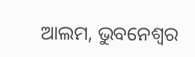ଆଲମ, ଭୁବନେଶ୍ୱର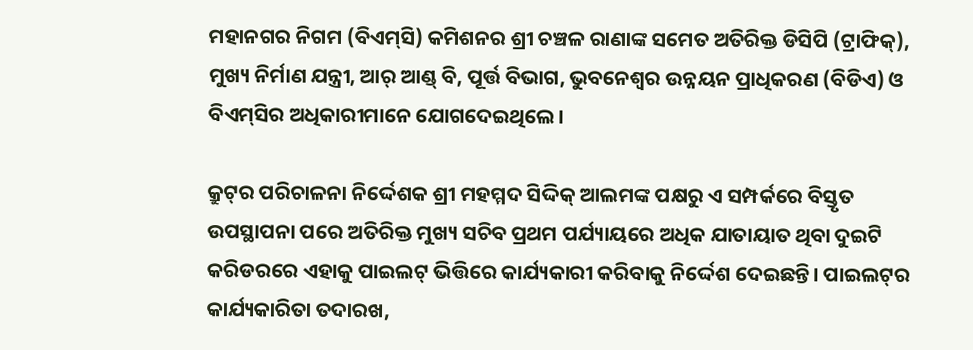ମହାନଗର ନିଗମ (ବିଏମ୍‌ସି) କମିଶନର ଶ୍ରୀ ଚଞ୍ଚଳ ରାଣାଙ୍କ ସମେତ ଅତିରିକ୍ତ ଡିସିପି (ଟ୍ରାଫିକ୍), ମୁଖ୍ୟ ନିର୍ମାଣ ଯନ୍ତ୍ରୀ, ଆର୍‌ ଆଣ୍ଡ୍ ବି, ପୂର୍ତ୍ତ ବିଭାଗ, ଭୁବନେଶ୍ୱର ଉନ୍ନୟନ ପ୍ରାଧିକରଣ (ବିଡିଏ) ଓ ବିଏମ୍‌ସିର ଅଧିକାରୀମାନେ ଯୋଗଦେଇଥିଲେ।

କ୍ରୁଟ୍‌ର ପରିଚାଳନା ନିର୍ଦ୍ଦେଶକ ଶ୍ରୀ ମହମ୍ମଦ ସିଦ୍ଦିକ୍ ଆଲମଙ୍କ ପକ୍ଷରୁ ଏ ସମ୍ପର୍କରେ ବିସ୍ତୃତ ଉପସ୍ଥାପନା ପରେ ଅତିରିକ୍ତ ମୁଖ୍ୟ ସଚିବ ପ୍ରଥମ ପର୍ଯ୍ୟାୟରେ ଅଧିକ ଯାତାୟାତ ଥିବା ଦୁଇଟି କରିଡରରେ ଏହାକୁ ପାଇଲଟ୍ ଭିତ୍ତିରେ କାର୍ଯ୍ୟକାରୀ କରିବାକୁ ନିର୍ଦ୍ଦେଶ ଦେଇଛନ୍ତି। ପାଇଲଟ୍‌ର କାର୍ଯ୍ୟକାରିତା ତଦାରଖ,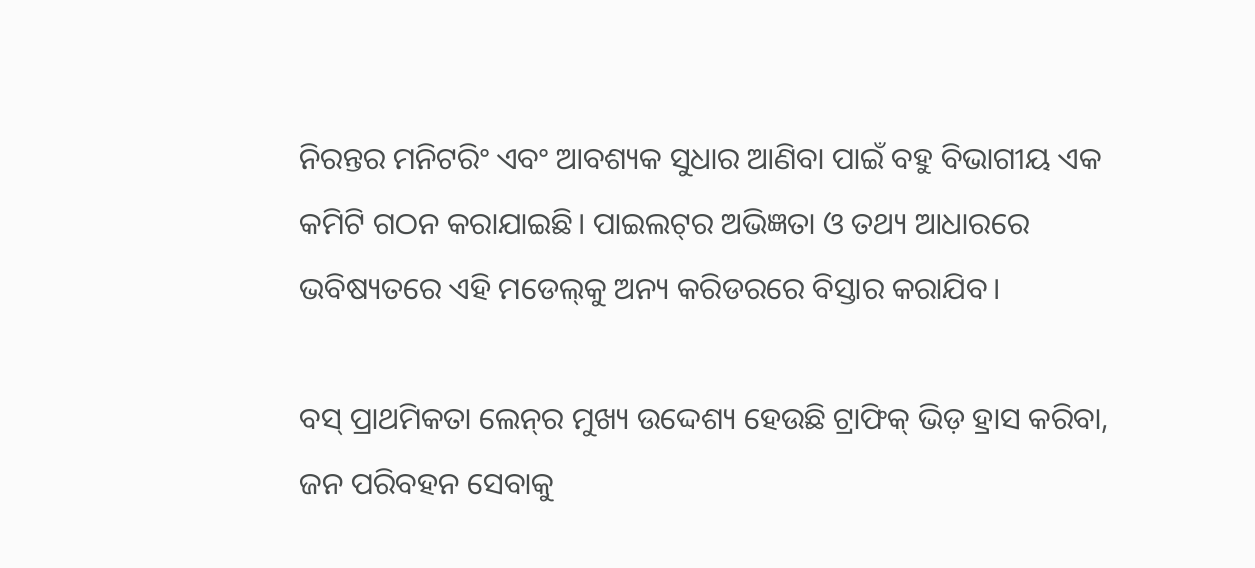ନିରନ୍ତର ମନିଟରିଂ ଏବଂ ଆବଶ୍ୟକ ସୁଧାର ଆଣିବା ପାଇଁ ବହୁ ବିଭାଗୀୟ ଏକ କମିଟି ଗଠନ କରାଯାଇଛି। ପାଇଲଟ୍‌ର ଅଭିଜ୍ଞତା ଓ ତଥ୍ୟ ଆଧାରରେ ଭବିଷ୍ୟତରେ ଏହି ମଡେଲ୍‌କୁ ଅନ୍ୟ କରିଡରରେ ବିସ୍ତାର କରାଯିବ।

ବସ୍ ପ୍ରାଥମିକତା ଲେନ୍‌ର ମୁଖ୍ୟ ଉଦ୍ଦେଶ୍ୟ ହେଉଛି ଟ୍ରାଫିକ୍ ଭିଡ଼ ହ୍ରାସ କରିବା, ଜନ ପରିବହନ ସେବାକୁ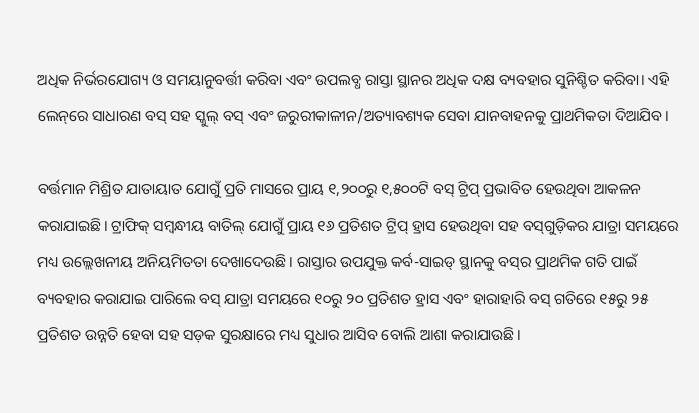ଅଧିକ ନିର୍ଭରଯୋଗ୍ୟ ଓ ସମୟାନୁବର୍ତ୍ତୀ କରିବା ଏବଂ ଉପଲବ୍ଧ ରାସ୍ତା ସ୍ଥାନର ଅଧିକ ଦକ୍ଷ ବ୍ୟବହାର ସୁନିଶ୍ଚିତ କରିବା। ଏହି ଲେନ୍‌ରେ ସାଧାରଣ ବସ୍ ସହ ସ୍କୁଲ୍ ବସ୍ ଏବଂ ଜରୁରୀକାଳୀନ/ଅତ୍ୟାବଶ୍ୟକ ସେବା ଯାନବାହନକୁ ପ୍ରାଥମିକତା ଦିଆଯିବ।

ବର୍ତ୍ତମାନ ମିଶ୍ରିତ ଯାତାୟାତ ଯୋଗୁଁ ପ୍ରତି ମାସରେ ପ୍ରାୟ ୧,୨୦୦ରୁ ୧,୫୦୦ଟି ବସ୍ ଟ୍ରିପ୍ ପ୍ରଭାବିତ ହେଉଥିବା ଆକଳନ କରାଯାଇଛି। ଟ୍ରାଫିକ୍ ସମ୍ବନ୍ଧୀୟ ବାତିଲ୍ ଯୋଗୁଁ ପ୍ରାୟ ୧୬ ପ୍ରତିଶତ ଟ୍ରିପ୍ ହ୍ରାସ ହେଉଥିବା ସହ ବସ୍‌ଗୁଡ଼ିକର ଯାତ୍ରା ସମୟରେ ମଧ୍ୟ ଉଲ୍ଲେଖନୀୟ ଅନିୟମିତତା ଦେଖାଦେଉଛି। ରାସ୍ତାର ଉପଯୁକ୍ତ କର୍ବ-ସାଇଡ୍ ସ୍ଥାନକୁ ବସ୍‌ର ପ୍ରାଥମିକ ଗତି ପାଇଁ ବ୍ୟବହାର କରାଯାଇ ପାରିଲେ ବସ୍ ଯାତ୍ରା ସମୟରେ ୧୦ରୁ ୨୦ ପ୍ରତିଶତ ହ୍ରାସ ଏବଂ ହାରାହାରି ବସ୍ ଗତିରେ ୧୫ରୁ ୨୫ ପ୍ରତିଶତ ଉନ୍ନତି ହେବା ସହ ସଡ଼କ ସୁରକ୍ଷାରେ ମଧ୍ୟ ସୁଧାର ଆସିବ ବୋଲି ଆଶା କରାଯାଉଛି।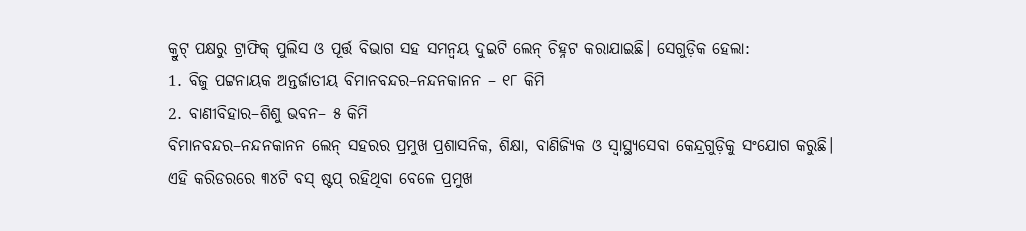କ୍ରୁଟ୍ ପକ୍ଷରୁ ଟ୍ରାଫିକ୍ ପୁଲିସ ଓ ପୂର୍ତ୍ତ ବିଭାଗ ସହ ସମନ୍ୱୟ ଦୁଇଟି ଲେନ୍ ଚିହ୍ନଟ କରାଯାଇଛି। ସେଗୁଡ଼ିକ ହେଲା:
1. ବିଜୁ ପଟ୍ଟନାୟକ ଅନ୍ତର୍ଜାତୀୟ ବିମାନବନ୍ଦର–ନନ୍ଦନକାନନ – ୧୮ କିମି
2. ବାଣୀବିହାର–ଶିଶୁ ଭବନ– ୫ କିମି
ବିମାନବନ୍ଦର–ନନ୍ଦନକାନନ ଲେନ୍ ସହରର ପ୍ରମୁଖ ପ୍ରଶାସନିକ, ଶିକ୍ଷା, ବାଣିଜ୍ୟିକ ଓ ସ୍ୱାସ୍ଥ୍ୟସେବା କେନ୍ଦ୍ରଗୁଡ଼ିକୁ ସଂଯୋଗ କରୁଛି। ଏହି କରିଡରରେ ୩୪ଟି ବସ୍ ଷ୍ଟପ୍ ରହିଥିବା ବେଳେ ପ୍ରମୁଖ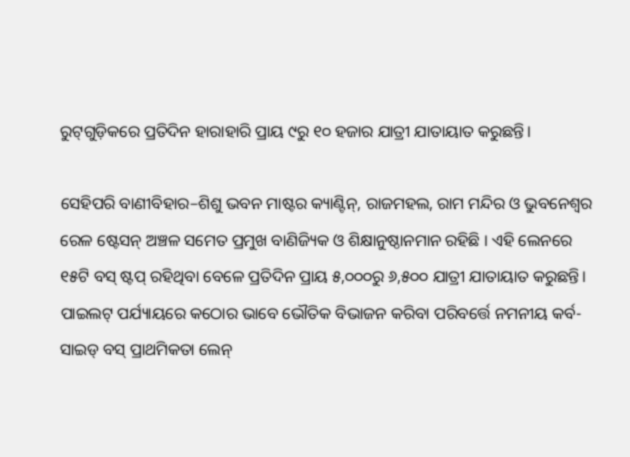ରୁଟ୍‌ଗୁଡ଼ିକରେ ପ୍ରତିଦିନ ହାରାହାରି ପ୍ରାୟ ୯ରୁ ୧୦ ହଜାର ଯାତ୍ରୀ ଯାତାୟାତ କରୁଛନ୍ତି।

ସେହିପରି ବାଣୀବିହାର–ଶିଶୁ ଭବନ ମାଷ୍ଟର କ୍ୟାଣ୍ଟିନ୍, ରାଜମହଲ, ରାମ ମନ୍ଦିର ଓ ଭୁବନେଶ୍ୱର ରେଳ ଷ୍ଟେସନ୍ ଅଞ୍ଚଳ ସମେତ ପ୍ରମୁଖ ବାଣିଜ୍ୟିକ ଓ ଶିକ୍ଷାନୁଷ୍ଠାନମାନ ରହିଛି । ଏହି ଲେନରେ ୧୫ଟି ବସ୍ ଷ୍ଟପ୍ ରହିଥିବା ବେଳେ ପ୍ରତିଦିନ ପ୍ରାୟ ୫,୦୦୦ରୁ ୬,୫୦୦ ଯାତ୍ରୀ ଯାତାୟାତ କରୁଛନ୍ତି।
ପାଇଲଟ୍ ପର୍ଯ୍ୟାୟରେ କଠୋର ଭାବେ ଭୌତିକ ବିଭାଜନ କରିବା ପରିବର୍ତ୍ତେ ନମନୀୟ କର୍ବ-ସାଇଡ୍ ବସ୍ ପ୍ରାଥମିକତା ଲେନ୍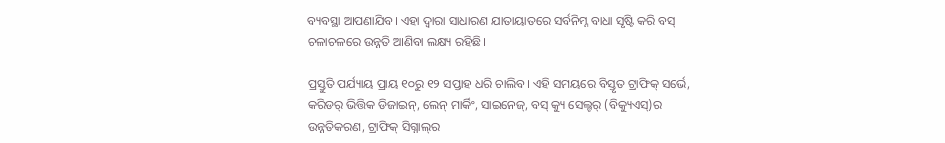ବ୍ୟବସ୍ଥା ଆପଣାଯିବ। ଏହା ଦ୍ୱାରା ସାଧାରଣ ଯାତାୟାତରେ ସର୍ବନିମ୍ନ ବାଧା ସୃଷ୍ଟି କରି ବସ୍ ଚଳାଚଳରେ ଉନ୍ନତି ଆଣିବା ଲକ୍ଷ୍ୟ ରହିଛି।

ପ୍ରସ୍ତୁତି ପର୍ଯ୍ୟାୟ ପ୍ରାୟ ୧୦ରୁ ୧୨ ସପ୍ତାହ ଧରି ଚାଲିବ। ଏହି ସମୟରେ ବିସ୍ତୃତ ଟ୍ରାଫିକ୍ ସର୍ଭେ, କରିଡର୍ ଭିତ୍ତିକ ଡିଜାଇନ୍, ଲେନ୍ ମାର୍କିଂ, ସାଇନେଜ୍, ବସ୍ କ୍ୟୁ ସେଲ୍ଟର୍ (ବିକ୍ୟୁଏସ୍)ର ଉନ୍ନତିକରଣ, ଟ୍ରାଫିକ୍ ସିଗ୍ନାଲ୍‌ର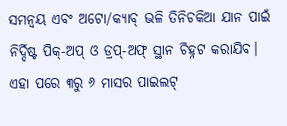ସମନ୍ୱୟ ଏବଂ ଅଟୋ/କ୍ୟାବ୍ ଭଳି ତିନିଚକିଆ ଯାନ ପାଇଁ ନିର୍ଦ୍ଦିଷ୍ଟ ପିକ୍-ଅପ୍ ଓ ଡ୍ରପ୍-ଅଫ୍ ସ୍ଥାନ ଚିହ୍ନଟ କରାଯିବ। ଏହା ପରେ ୩ରୁ ୬ ମାସର ପାଇଲଟ୍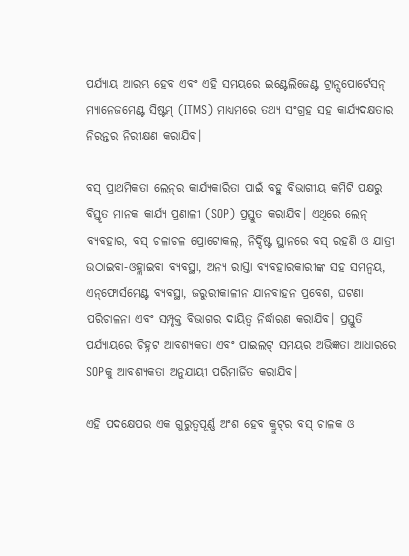ପର୍ଯ୍ୟାୟ ଆରମ୍ଭ ହେବ ଏବଂ ଏହି ସମୟରେ ଇଣ୍ଟେଲିଜେଣ୍ଟ ଟ୍ରାନ୍ସପୋର୍ଟେସନ୍ ମ୍ୟାନେଜମେଣ୍ଟ ସିଷ୍ଟମ୍ (ITMS) ମାଧ୍ୟମରେ ତଥ୍ୟ ସଂଗ୍ରହ ସହ କାର୍ଯ୍ୟଦକ୍ଷତାର ନିରନ୍ତର ନିରୀକ୍ଷଣ କରାଯିବ।

ବସ୍ ପ୍ରାଥମିକତା ଲେନ୍‌ର କାର୍ଯ୍ୟକାରିତା ପାଇଁ ବହୁ ବିଭାଗୀୟ କମିଟି ପକ୍ଷରୁ ବିସ୍ତୃତ ମାନକ କାର୍ଯ୍ୟ ପ୍ରଣାଳୀ (SOP) ପ୍ରସ୍ତୁତ କରାଯିବ। ଏଥିରେ ଲେନ୍ ବ୍ୟବହାର, ବସ୍ ଚଳାଚଳ ପ୍ରୋଟୋକଲ୍, ନିର୍ଦ୍ଦିଷ୍ଟ ସ୍ଥାନରେ ବସ୍ ରହଣି ଓ ଯାତ୍ରୀ ଉଠାଇବା-ଓହ୍ଲାଇବା ବ୍ୟବସ୍ଥା, ଅନ୍ୟ ରାସ୍ତା ବ୍ୟବହାରକାରୀଙ୍କ ସହ ସମନ୍ୱୟ, ଏନ୍‌ଫୋର୍ସମେଣ୍ଟ ବ୍ୟବସ୍ଥା, ଜରୁରୀକାଳୀନ ଯାନବାହନ ପ୍ରବେଶ, ଘଟଣା ପରିଚାଳନା ଏବଂ ସମ୍ପୃକ୍ତ ବିଭାଗର ଦାୟିତ୍ୱ ନିର୍ଦ୍ଧାରଣ କରାଯିବ। ପ୍ରସ୍ତୁତି ପର୍ଯ୍ୟାୟରେ ଚିହ୍ନଟ ଆବଶ୍ୟକତା ଏବଂ ପାଇଲଟ୍ ସମୟର ଅଭିଜ୍ଞତା ଆଧାରରେ SOPକୁ ଆବଶ୍ୟକତା ଅନୁଯାୟୀ ପରିମାର୍ଜିତ କରାଯିବ।

ଏହି ପଦକ୍ଷେପର ଏକ ଗୁରୁତ୍ୱପୂର୍ଣ୍ଣ ଅଂଶ ହେବ କ୍ରୁଟ୍‌ର ବସ୍ ଚାଳକ ଓ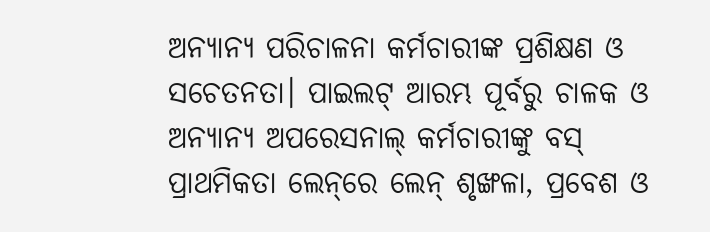ଅନ୍ୟାନ୍ୟ ପରିଚାଳନା କର୍ମଚାରୀଙ୍କ ପ୍ରଶିକ୍ଷଣ ଓ ସଚେତନତା। ପାଇଲଟ୍ ଆରମ୍ଭ ପୂର୍ବରୁ ଚାଳକ ଓ ଅନ୍ୟାନ୍ୟ ଅପରେସନାଲ୍ କର୍ମଚାରୀଙ୍କୁ ବସ୍ ପ୍ରାଥମିକତା ଲେନ୍‌ରେ ଲେନ୍ ଶୃଙ୍ଖଳା, ପ୍ରବେଶ ଓ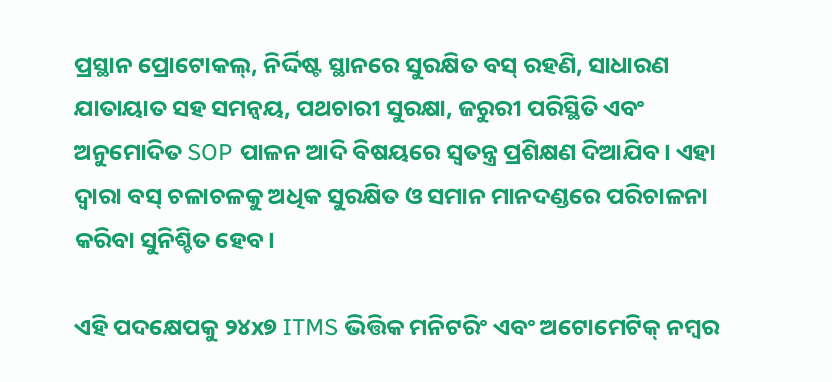ପ୍ରସ୍ଥାନ ପ୍ରୋଟୋକଲ୍, ନିର୍ଦ୍ଦିଷ୍ଟ ସ୍ଥାନରେ ସୁରକ୍ଷିତ ବସ୍ ରହଣି, ସାଧାରଣ ଯାତାୟାତ ସହ ସମନ୍ୱୟ, ପଥଚାରୀ ସୁରକ୍ଷା, ଜରୁରୀ ପରିସ୍ଥିତି ଏବଂ ଅନୁମୋଦିତ SOP ପାଳନ ଆଦି ବିଷୟରେ ସ୍ୱତନ୍ତ୍ର ପ୍ରଶିକ୍ଷଣ ଦିଆଯିବ। ଏହା ଦ୍ୱାରା ବସ୍ ଚଳାଚଳକୁ ଅଧିକ ସୁରକ୍ଷିତ ଓ ସମାନ ମାନଦଣ୍ଡରେ ପରିଚାଳନା କରିବା ସୁନିଶ୍ଚିତ ହେବ।

ଏହି ପଦକ୍ଷେପକୁ ୨୪x୭ ITMS ଭିତ୍ତିକ ମନିଟରିଂ ଏବଂ ଅଟୋମେଟିକ୍ ନମ୍ବର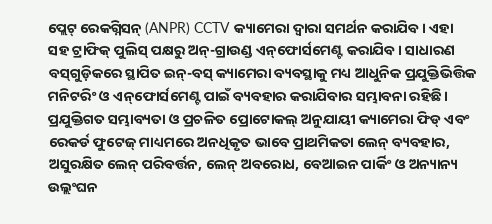ପ୍ଲେଟ୍ ରେକଗ୍ନିସନ୍ (ANPR) CCTV କ୍ୟାମେରା ଦ୍ୱାରା ସମର୍ଥନ କରାଯିବ। ଏହା ସହ ଟ୍ରାଫିକ୍ ପୁଲିସ୍ ପକ୍ଷରୁ ଅନ୍-ଗ୍ରାଉଣ୍ଡ ଏନ୍‌ଫୋର୍ସମେଣ୍ଟ କରାଯିବ। ସାଧାରଣ ବସ୍‌ଗୁଡ଼ିକରେ ସ୍ଥାପିତ ଇନ୍-ବସ୍ କ୍ୟାମେରା ବ୍ୟବସ୍ଥାକୁ ମଧ୍ୟ ଆଧୁନିକ ପ୍ରଯୁକ୍ତିଭିତ୍ତିକ ମନିଟରିଂ ଓ ଏନ୍‌ଫୋର୍ସମେଣ୍ଟ ପାଇଁ ବ୍ୟବହାର କରାଯିବାର ସମ୍ଭାବନା ରହିଛି। ପ୍ରଯୁକ୍ତିଗତ ସମ୍ଭାବ୍ୟତା ଓ ପ୍ରଚଳିତ ପ୍ରୋଟୋକଲ୍ ଅନୁଯାୟୀ କ୍ୟାମେରା ଫିଡ୍ ଏବଂ ରେକର୍ଡ ଫୁଟେଜ୍ ମାଧ୍ୟମରେ ଅନଧିକୃତ ଭାବେ ପ୍ରାଥମିକତା ଲେନ୍ ବ୍ୟବହାର, ଅସୁରକ୍ଷିତ ଲେନ୍ ପରିବର୍ତ୍ତନ, ଲେନ୍ ଅବରୋଧ, ବେଆଇନ ପାର୍କିଂ ଓ ଅନ୍ୟାନ୍ୟ ଉଲ୍ଲଂଘନ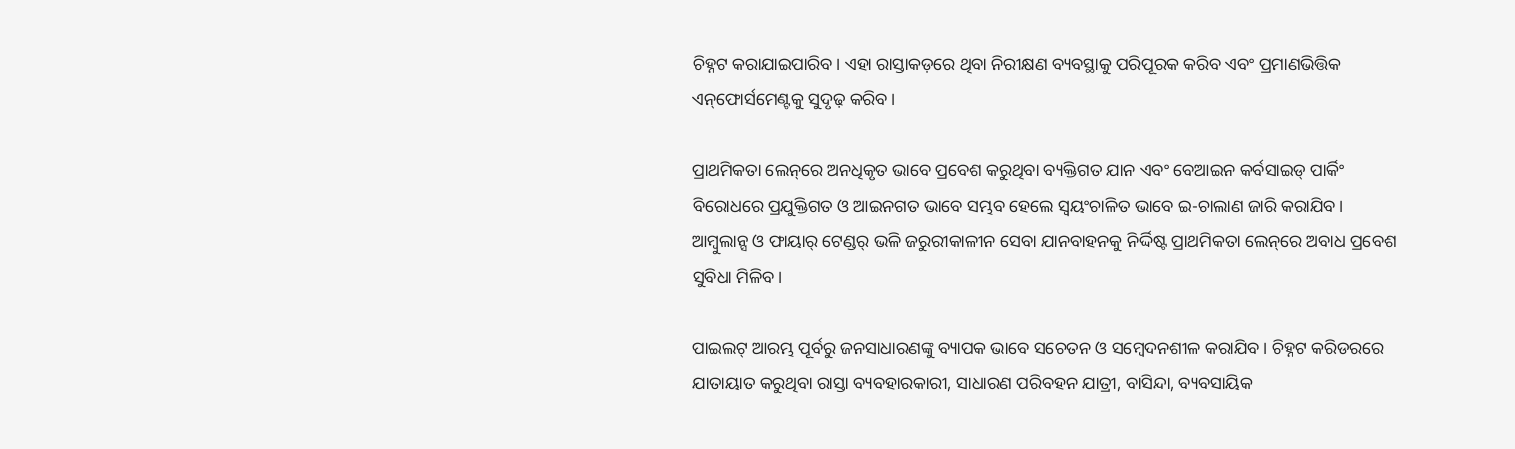ଚିହ୍ନଟ କରାଯାଇପାରିବ। ଏହା ରାସ୍ତାକଡ଼ରେ ଥିବା ନିରୀକ୍ଷଣ ବ୍ୟବସ୍ଥାକୁ ପରିପୂରକ କରିବ ଏବଂ ପ୍ରମାଣଭିତ୍ତିକ ଏନ୍‌ଫୋର୍ସମେଣ୍ଟକୁ ସୁଦୃଢ଼ କରିବ।

ପ୍ରାଥମିକତା ଲେନ୍‌ରେ ଅନଧିକୃତ ଭାବେ ପ୍ରବେଶ କରୁଥିବା ବ୍ୟକ୍ତିଗତ ଯାନ ଏବଂ ବେଆଇନ କର୍ବସାଇଡ୍ ପାର୍କିଂ ବିରୋଧରେ ପ୍ରଯୁକ୍ତିଗତ ଓ ଆଇନଗତ ଭାବେ ସମ୍ଭବ ହେଲେ ସ୍ୱୟଂଚାଳିତ ଭାବେ ଇ-ଚାଲାଣ ଜାରି କରାଯିବ। ଆମ୍ବୁଲାନ୍ସ ଓ ଫାୟାର୍ ଟେଣ୍ଡର୍ ଭଳି ଜରୁରୀକାଳୀନ ସେବା ଯାନବାହନକୁ ନିର୍ଦ୍ଦିଷ୍ଟ ପ୍ରାଥମିକତା ଲେନ୍‌ରେ ଅବାଧ ପ୍ରବେଶ ସୁବିଧା ମିଳିବ।

ପାଇଲଟ୍ ଆରମ୍ଭ ପୂର୍ବରୁ ଜନସାଧାରଣଙ୍କୁ ବ୍ୟାପକ ଭାବେ ସଚେତନ ଓ ସମ୍ବେଦନଶୀଳ କରାଯିବ। ଚିହ୍ନଟ କରିଡରରେ ଯାତାୟାତ କରୁଥିବା ରାସ୍ତା ବ୍ୟବହାରକାରୀ, ସାଧାରଣ ପରିବହନ ଯାତ୍ରୀ, ବାସିନ୍ଦା, ବ୍ୟବସାୟିକ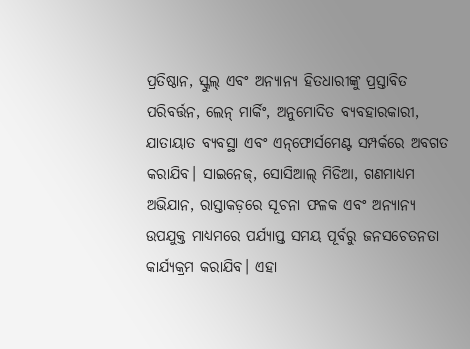ପ୍ରତିଷ୍ଠାନ, ସ୍କୁଲ୍ ଏବଂ ଅନ୍ୟାନ୍ୟ ହିତଧାରୀଙ୍କୁ ପ୍ରସ୍ତାବିତ ପରିବର୍ତ୍ତନ, ଲେନ୍ ମାର୍କିଂ, ଅନୁମୋଦିତ ବ୍ୟବହାରକାରୀ, ଯାତାୟାତ ବ୍ୟବସ୍ଥା ଏବଂ ଏନ୍‌ଫୋର୍ସମେଣ୍ଟ ସମ୍ପର୍କରେ ଅବଗତ କରାଯିବ। ସାଇନେଜ୍, ସୋସିଆଲ୍ ମିଡିଆ, ଗଣମାଧ୍ୟମ ଅଭିଯାନ, ରାସ୍ତାକଡ଼ରେ ସୂଚନା ଫଳକ ଏବଂ ଅନ୍ୟାନ୍ୟ ଉପଯୁକ୍ତ ମାଧ୍ୟମରେ ପର୍ଯ୍ୟାପ୍ତ ସମୟ ପୂର୍ବରୁ ଜନସଚେତନତା କାର୍ଯ୍ୟକ୍ରମ କରାଯିବ। ଏହା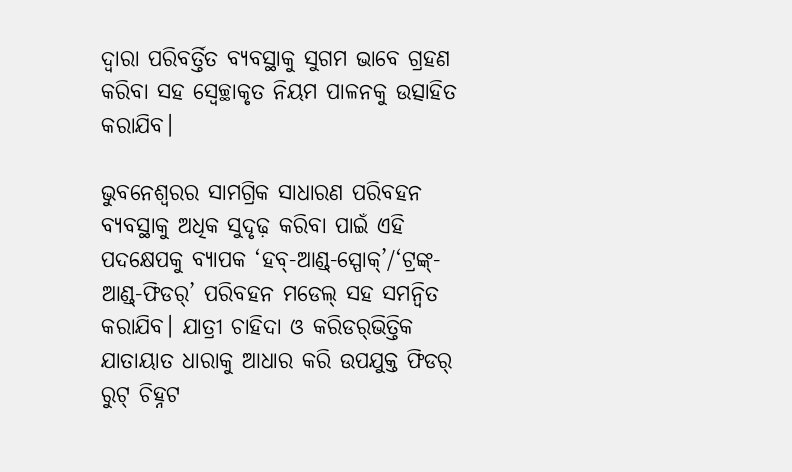ଦ୍ୱାରା ପରିବର୍ତ୍ତିତ ବ୍ୟବସ୍ଥାକୁ ସୁଗମ ଭାବେ ଗ୍ରହଣ କରିବା ସହ ସ୍ୱେଚ୍ଛାକୃତ ନିୟମ ପାଳନକୁ ଉତ୍ସାହିତ କରାଯିବ।

ଭୁବନେଶ୍ୱରର ସାମଗ୍ରିକ ସାଧାରଣ ପରିବହନ ବ୍ୟବସ୍ଥାକୁ ଅଧିକ ସୁଦୃଢ଼ କରିବା ପାଇଁ ଏହି ପଦକ୍ଷେପକୁ ବ୍ୟାପକ ‘ହବ୍-ଆଣ୍ଡ୍-ସ୍ପୋକ୍’/‘ଟ୍ରଙ୍କ୍-ଆଣ୍ଡ୍-ଫିଡର୍’ ପରିବହନ ମଡେଲ୍ ସହ ସମନ୍ୱିତ କରାଯିବ। ଯାତ୍ରୀ ଚାହିଦା ଓ କରିଡର୍‌ଭିତ୍ତିକ ଯାତାୟାତ ଧାରାକୁ ଆଧାର କରି ଉପଯୁକ୍ତ ଫିଡର୍ ରୁଟ୍ ଚିହ୍ନଟ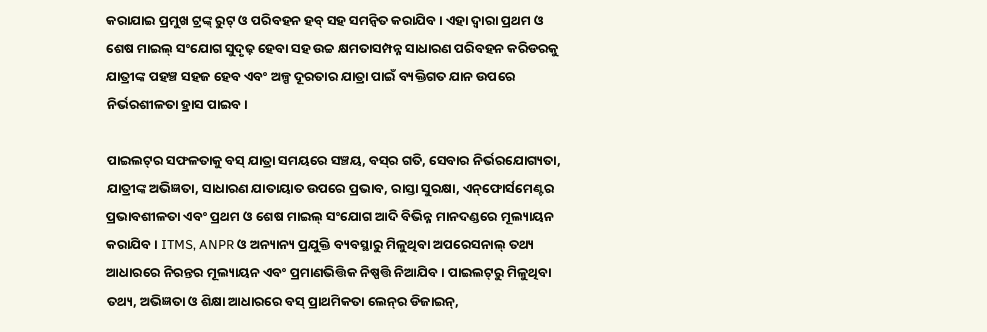କରାଯାଇ ପ୍ରମୁଖ ଟ୍ରଙ୍କ୍ ରୁଟ୍ ଓ ପରିବହନ ହବ୍ ସହ ସମନ୍ୱିତ କରାଯିବ। ଏହା ଦ୍ୱାରା ପ୍ରଥମ ଓ ଶେଷ ମାଇଲ୍ ସଂଯୋଗ ସୁଦୃଢ଼ ହେବା ସହ ଉଚ୍ଚ କ୍ଷମତାସମ୍ପନ୍ନ ସାଧାରଣ ପରିବହନ କରିଡରକୁ ଯାତ୍ରୀଙ୍କ ପହଞ୍ଚ ସହଜ ହେବ ଏବଂ ଅଳ୍ପ ଦୂରତାର ଯାତ୍ରା ପାଇଁ ବ୍ୟକ୍ତିଗତ ଯାନ ଉପରେ ନିର୍ଭରଶୀଳତା ହ୍ରାସ ପାଇବ।

ପାଇଲଟ୍‌ର ସଫଳତାକୁ ବସ୍ ଯାତ୍ରା ସମୟରେ ସଞ୍ଚୟ, ବସ୍‌ର ଗତି, ସେବାର ନିର୍ଭରଯୋଗ୍ୟତା, ଯାତ୍ରୀଙ୍କ ଅଭିଜ୍ଞତା, ସାଧାରଣ ଯାତାୟାତ ଉପରେ ପ୍ରଭାବ, ରାସ୍ତା ସୁରକ୍ଷା, ଏନ୍‌ଫୋର୍ସମେଣ୍ଟର ପ୍ରଭାବଶୀଳତା ଏବଂ ପ୍ରଥମ ଓ ଶେଷ ମାଇଲ୍ ସଂଯୋଗ ଆଦି ବିଭିନ୍ନ ମାନଦଣ୍ଡରେ ମୂଲ୍ୟାୟନ କରାଯିବ। ITMS, ANPR ଓ ଅନ୍ୟାନ୍ୟ ପ୍ରଯୁକ୍ତି ବ୍ୟବସ୍ଥାରୁ ମିଳୁଥିବା ଅପରେସନାଲ୍ ତଥ୍ୟ ଆଧାରରେ ନିରନ୍ତର ମୂଲ୍ୟାୟନ ଏବଂ ପ୍ରମାଣଭିତ୍ତିକ ନିଷ୍ପତ୍ତି ନିଆଯିବ। ପାଇଲଟ୍‌ରୁ ମିଳୁଥିବା ତଥ୍ୟ, ଅଭିଜ୍ଞତା ଓ ଶିକ୍ଷା ଆଧାରରେ ବସ୍ ପ୍ରାଥମିକତା ଲେନ୍‌ର ଡିଜାଇନ୍,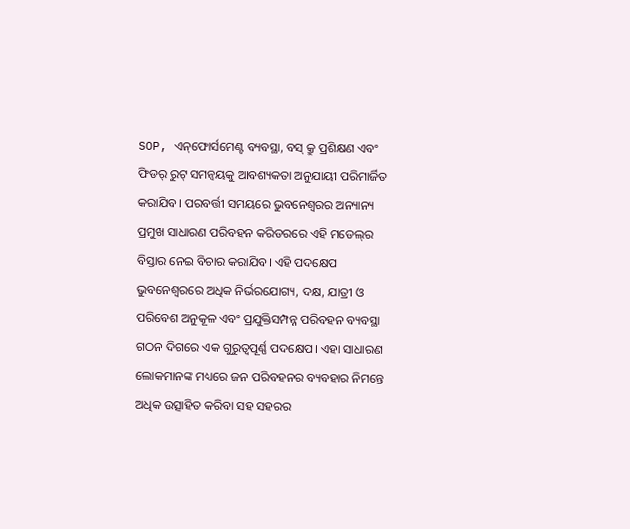SOP, ଏନ୍‌ଫୋର୍ସମେଣ୍ଟ ବ୍ୟବସ୍ଥା, ବସ୍ କ୍ରୁ ପ୍ରଶିକ୍ଷଣ ଏବଂ ଫିଡର୍ ରୁଟ୍ ସମନ୍ୱୟକୁ ଆବଶ୍ୟକତା ଅନୁଯାୟୀ ପରିମାର୍ଜିତ କରାଯିବ। ପରବର୍ତ୍ତୀ ସମୟରେ ଭୁବନେଶ୍ୱରର ଅନ୍ୟାନ୍ୟ ପ୍ରମୁଖ ସାଧାରଣ ପରିବହନ କରିଡରରେ ଏହି ମଡେଲ୍‌ର ବିସ୍ତାର ନେଇ ବିଚାର କରାଯିବ। ଏହି ପଦକ୍ଷେପ ଭୁବନେଶ୍ୱରରେ ଅଧିକ ନିର୍ଭରଯୋଗ୍ୟ, ଦକ୍ଷ, ଯାତ୍ରୀ ଓ ପରିବେଶ ଅନୁକୂଳ ଏବଂ ପ୍ରଯୁକ୍ତିସମ୍ପନ୍ନ ପରିବହନ ବ୍ୟବସ୍ଥା ଗଠନ ଦିଗରେ ଏକ ଗୁରୁତ୍ୱପୂର୍ଣ୍ଣ ପଦକ୍ଷେପ। ଏହା ସାଧାରଣ ଲୋକମାନଙ୍କ ମଧ୍ୟରେ ଜନ ପରିବହନର ବ୍ୟବହାର ନିମନ୍ତେ ଅଧିକ ଉତ୍ସାହିତ କରିବା ସହ ସହରର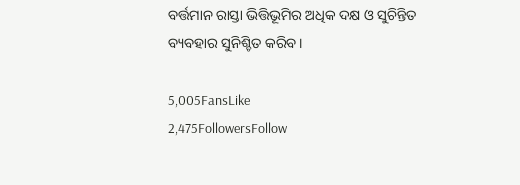ବର୍ତ୍ତମାନ ରାସ୍ତା ଭିତ୍ତିଭୂମିର ଅଧିକ ଦକ୍ଷ ଓ ସୁଚିନ୍ତିତ ବ୍ୟବହାର ସୁନିଶ୍ଚିତ କରିବ।

5,005FansLike
2,475FollowersFollow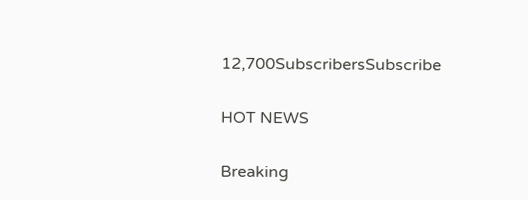12,700SubscribersSubscribe

HOT NEWS

Breaking